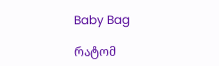Baby Bag

რატომ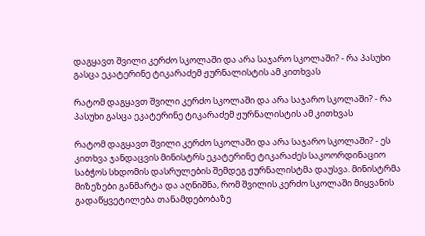დაგყავთ შვილი კერძო სკოლაში და არა საჯარო სკოლაში? - რა პასუხი გასცა ეკატერინე ტიკარაძემ ჟურნალისტის ამ კითხვას

რატომ დაგყავთ შვილი კერძო სკოლაში და არა საჯარო სკოლაში? - რა პასუხი გასცა ეკატერინე ტიკარაძემ ჟურნალისტის ამ კითხვას

რატომ დაგყავთ შვილი კერძო სკოლაში და არა საჯარო სკოლაში? - ეს კითხვა ჯანდაცვის მინისტრს ეკატერინე ტიკარაძეს საკოორდინაციო საბჭოს სხდომის დასრულების შემდეგ ჟურნალისტმა დაუსვა. მინისტრმა მიზეზები განმარტა და აღნიშნა, რომ შვილის კერძო სკოლაში მიყვანის გადაწყვეტილება თანამდებობაზე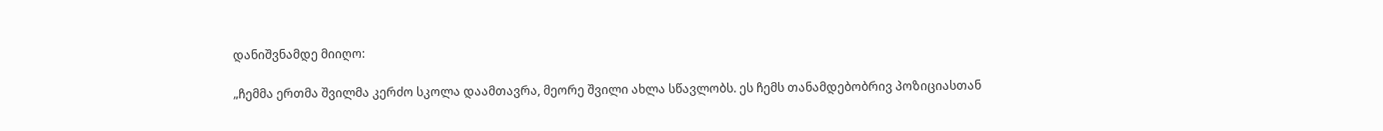დანიშვნამდე მიიღო:

„ჩემმა ერთმა შვილმა კერძო სკოლა დაამთავრა, მეორე შვილი ახლა სწავლობს. ეს ჩემს თანამდებობრივ პოზიციასთან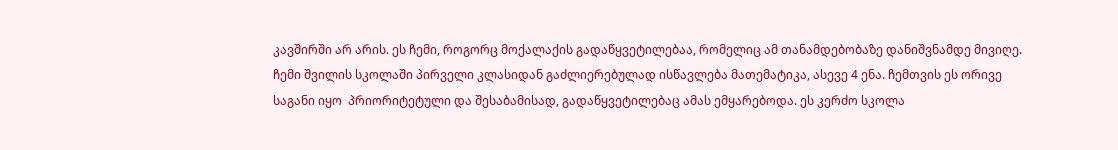კავშირში არ არის. ეს ჩემი, როგორც მოქალაქის გადაწყვეტილებაა, რომელიც ამ თანამდებობაზე დანიშვნამდე მივიღე.
ჩემი შვილის სკოლაში პირველი კლასიდან გაძლიერებულად ისწავლება მათემატიკა, ასევე 4 ენა. ჩემთვის ეს ორივე საგანი იყო  პრიორიტეტული და შესაბამისად, გადაწყვეტილებაც ამას ემყარებოდა. ეს კერძო სკოლა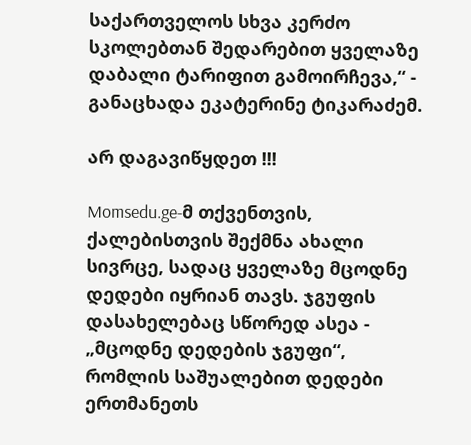საქართველოს სხვა კერძო სკოლებთან შედარებით ყველაზე დაბალი ტარიფით გამოირჩევა,“ - განაცხადა ეკატერინე ტიკარაძემ.

არ დაგავიწყდეთ !!!

Momsedu.ge-მ თქვენთვის, ქალებისთვის შექმნა ახალი სივრცე, სადაც ყველაზე მცოდნე დედები იყრიან თავს. ჯგუფის დასახელებაც სწორედ ასეა - „მცოდნე დედების ჯგუფი“, რომლის საშუალებით დედები ერთმანეთს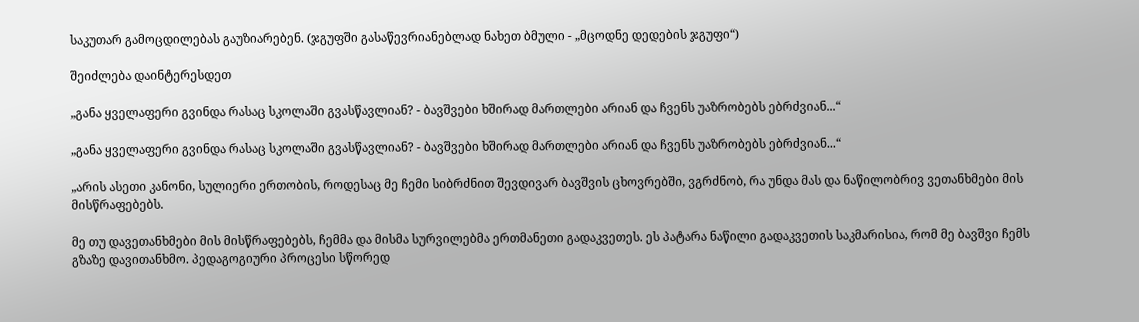საკუთარ გამოცდილებას გაუზიარებენ. (ჯგუფში გასაწევრიანებლად ნახეთ ბმული - „მცოდნე დედების ჯგუფი“)

შეიძლება დაინტერესდეთ

„განა ყველაფერი გვინდა რასაც სკოლაში გვასწავლიან? - ბავშვები ხშირად მართლები არიან და ჩვენს უაზრობებს ებრძვიან...“

„განა ყველაფერი გვინდა რასაც სკოლაში გვასწავლიან? - ბავშვები ხშირად მართლები არიან და ჩვენს უაზრობებს ებრძვიან...“

„არის ასეთი კანონი, სულიერი ერთობის, როდესაც მე ჩემი სიბრძნით შევდივარ ბავშვის ცხოვრებში, ვგრძნობ, რა უნდა მას და ნაწილობრივ ვეთანხმები მის მისწრაფებებს.

მე თუ დავეთანხმები მის მისწრაფებებს, ჩემმა და მისმა სურვილებმა ერთმანეთი გადაკვეთეს. ეს პატარა ნაწილი გადაკვეთის საკმარისია, რომ მე ბავშვი ჩემს გზაზე დავითანხმო. პედაგოგიური პროცესი სწორედ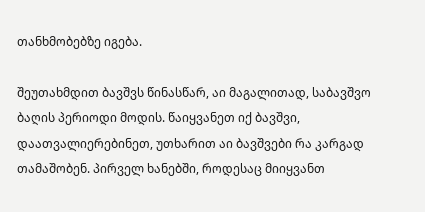თანხმობებზე იგება.

შეუთახმდით ბავშვს წინასწარ, აი მაგალითად, საბავშვო ბაღის პერიოდი მოდის. წაიყვანეთ იქ ბავშვი, დაათვალიერებინეთ, უთხარით აი ბავშვები რა კარგად თამაშობენ. პირველ ხანებში, როდესაც მიიყვანთ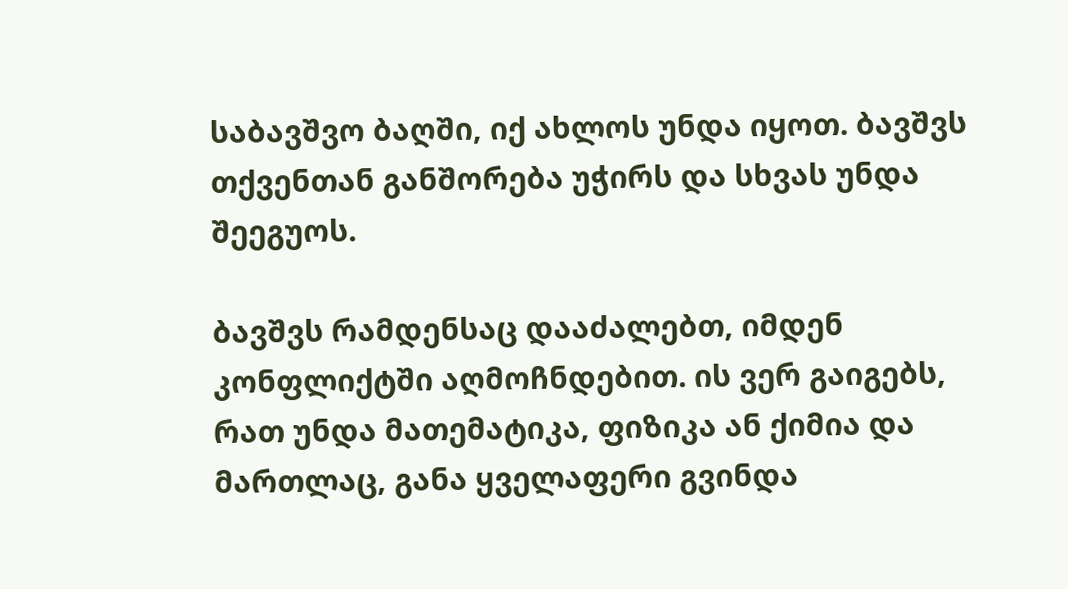საბავშვო ბაღში, იქ ახლოს უნდა იყოთ. ბავშვს თქვენთან განშორება უჭირს და სხვას უნდა შეეგუოს.

ბავშვს რამდენსაც დააძალებთ, იმდენ კონფლიქტში აღმოჩნდებით. ის ვერ გაიგებს, რათ უნდა მათემატიკა, ფიზიკა ან ქიმია და მართლაც, განა ყველაფერი გვინდა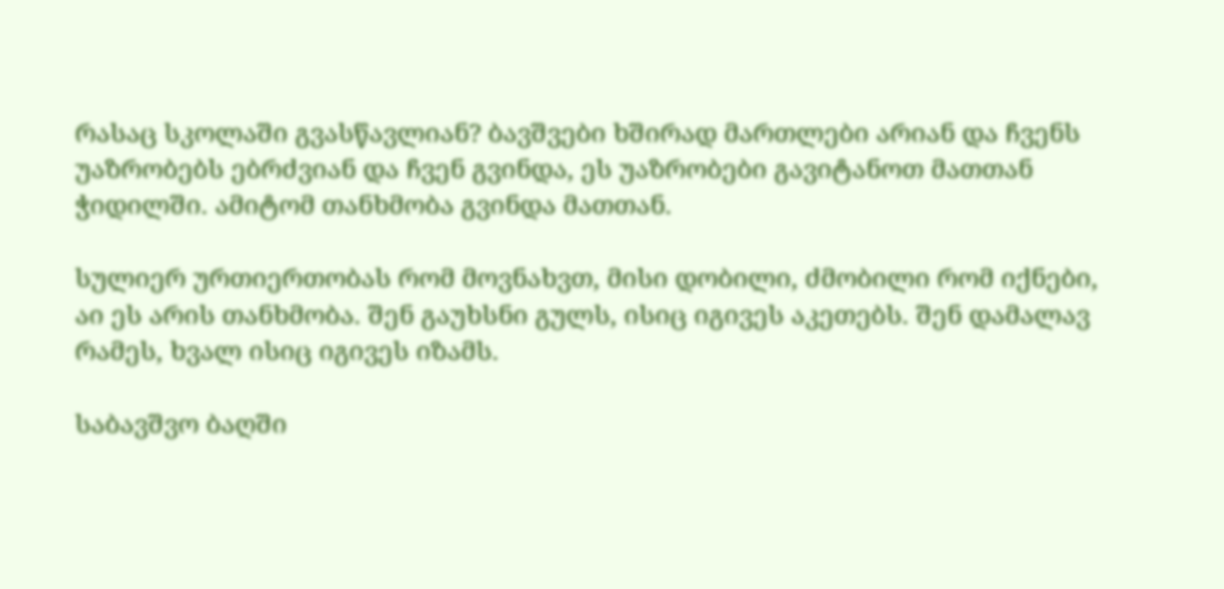რასაც სკოლაში გვასწავლიან? ბავშვები ხშირად მართლები არიან და ჩვენს უაზრობებს ებრძვიან და ჩვენ გვინდა, ეს უაზრობები გავიტანოთ მათთან ჭიდილში. ამიტომ თანხმობა გვინდა მათთან.

სულიერ ურთიერთობას რომ მოვნახვთ, მისი დობილი, ძმობილი რომ იქნები, აი ეს არის თანხმობა. შენ გაუხსნი გულს, ისიც იგივეს აკეთებს. შენ დამალავ რამეს, ხვალ ისიც იგივეს იზამს.

საბავშვო ბაღში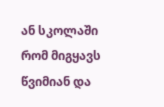ან სკოლაში რომ მიგყავს წვიმიან და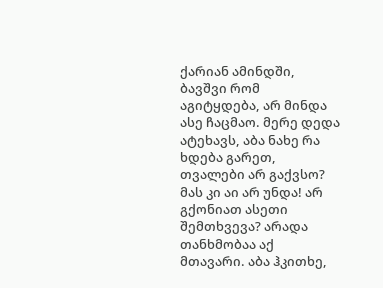ქარიან ამინდში, ბავშვი რომ აგიტყდება, არ მინდა ასე ჩაცმაო. მერე დედა ატეხავს, აბა ნახე რა ხდება გარეთ, თვალები არ გაქვსო? მას კი აი არ უნდა! არ გქონიათ ასეთი შემთხვევა? არადა თანხმობაა აქ მთავარი. აბა ჰკითხე,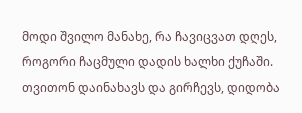მოდი შვილო მანახე, რა ჩავიცვათ დღეს, როგორი ჩაცმული დადის ხალხი ქუჩაში. თვითონ დაინახავს და გირჩევს, დიდობა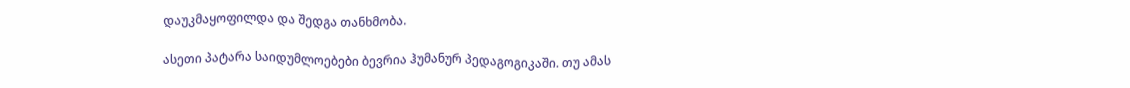დაუკმაყოფილდა და შედგა თანხმობა.

ასეთი პატარა საიდუმლოებები ბევრია ჰუმანურ პედაგოგიკაში. თუ ამას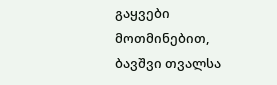გაყვები მოთმინებით, ბავშვი თვალსა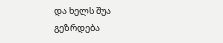და ხელს შუა გეზრდება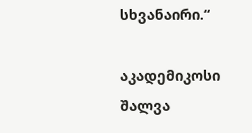სხვანაირი.“

აკადემიკოსი შალვა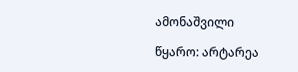ამონაშვილი

წყარო: არტარეა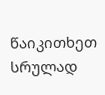წაიკითხეთ სრულად